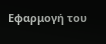Εφαρμογή του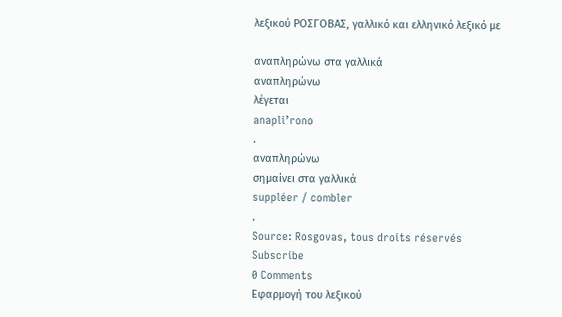λεξικού ΡΟΣΓΟΒΑΣ, γαλλικό και ελληνικό λεξικό με

αναπληρώνω στα γαλλικά
αναπληρώνω
λέγεται
anapli’rono
.
αναπληρώνω
σημαίνει στα γαλλικά
suppléer / combler
.
Source: Rosgovas, tous droits réservés
Subscribe
0 Comments
Εφαρμογή του λεξικού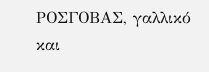ΡΟΣΓΟΒΑΣ, γαλλικό και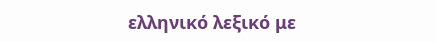ελληνικό λεξικό με